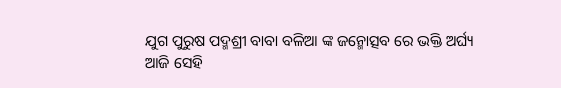ଯୁଗ ପୁରୁଷ ପଦ୍ମଶ୍ରୀ ବାବା ବଳିଆ ଙ୍କ ଜନ୍ମୋତ୍ସବ ରେ ଭକ୍ତି ଅର୍ଘ୍ୟ
ଆଜି ସେହି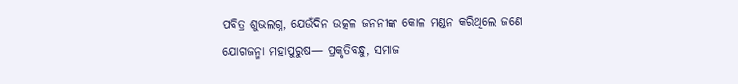ପବିତ୍ର ଶୁଭଲଗ୍ନ, ଯେଉଁଦିନ ଉତ୍କଳ ଜନନୀଙ୍କ କୋଳ ମଣ୍ଡନ କରିଥିଲେ ଜଣେ ଯୋଗଜନ୍ମା ମହାପୁରୁଷ— ପ୍ରକୃତିବନ୍ଧୁ, ସମାଜ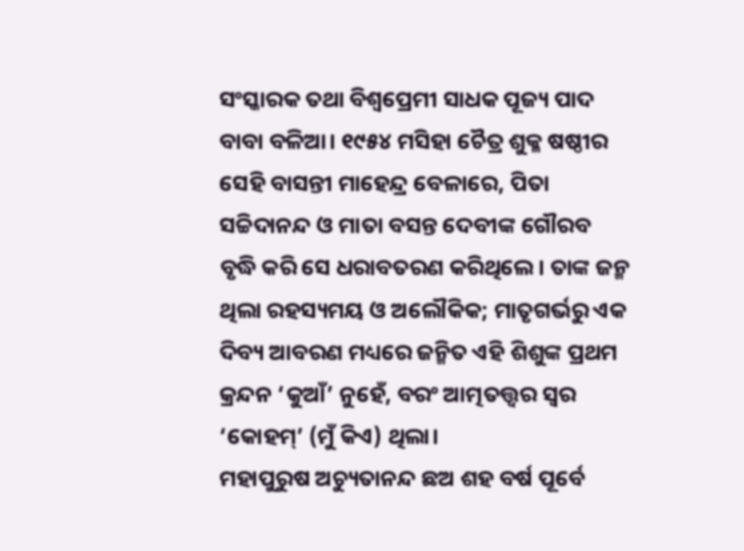ସଂସ୍କାରକ ତଥା ବିଶ୍ୱପ୍ରେମୀ ସାଧକ ପୂଜ୍ୟ ପାଦ ବାବା ବଳିଆ। ୧୯୫୪ ମସିହା ଚୈତ୍ର ଶୁକ୍ଳ ଷଷ୍ଠୀର ସେହି ବାସନ୍ତୀ ମାହେନ୍ଦ୍ର ବେଳାରେ, ପିତା ସଚ୍ଚିଦାନନ୍ଦ ଓ ମାତା ବସନ୍ତ ଦେବୀଙ୍କ ଗୌରବ ବୃଦ୍ଧି କରି ସେ ଧରାବତରଣ କରିଥିଲେ। ତାଙ୍କ ଜନ୍ମ ଥିଲା ରହସ୍ୟମୟ ଓ ଅଲୌକିକ; ମାତୃଗର୍ଭରୁ ଏକ ଦିବ୍ୟ ଆବରଣ ମଧ୍ୟରେ ଜନ୍ମିତ ଏହି ଶିଶୁଙ୍କ ପ୍ରଥମ କ୍ରନ୍ଦନ ‘କୁଆଁ’ ନୁହେଁ, ବରଂ ଆତ୍ମତତ୍ତ୍ୱର ସ୍ୱର ‘କୋହମ୍’ (ମୁଁ କିଏ) ଥିଲା।
ମହାପୁରୁଷ ଅଚ୍ୟୁତାନନ୍ଦ ଛଅ ଶହ ବର୍ଷ ପୂର୍ବେ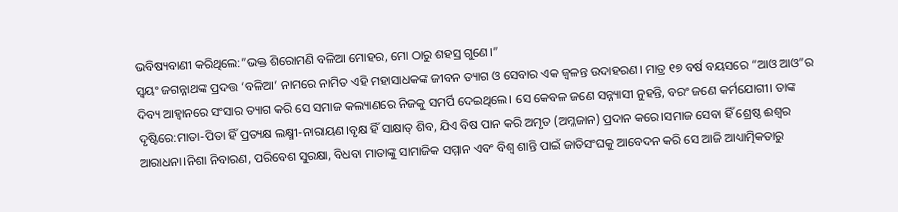ଭବିଷ୍ୟବାଣୀ କରିଥିଲେ:”ଭକ୍ତ ଶିରୋମଣି ବଳିଆ ମୋହର, ମୋ ଠାରୁ ଶହସ୍ର ଗୁଣେ।”
ସ୍ୱୟଂ ଜଗନ୍ନାଥଙ୍କ ପ୍ରଦତ୍ତ ‘ବଳିଆ’ ନାମରେ ନାମିତ ଏହି ମହାସାଧକଙ୍କ ଜୀବନ ତ୍ୟାଗ ଓ ସେବାର ଏକ ଜ୍ୱଳନ୍ତ ଉଦାହରଣ। ମାତ୍ର ୧୭ ବର୍ଷ ବୟସରେ “ଆଓ ଆଓ”ର ଦିବ୍ୟ ଆହ୍ୱାନରେ ସଂସାର ତ୍ୟାଗ କରି ସେ ସମାଜ କଲ୍ୟାଣରେ ନିଜକୁ ସମର୍ପି ଦେଇଥିଲେ। ସେ କେବଳ ଜଣେ ସନ୍ନ୍ୟାସୀ ନୁହନ୍ତି, ବରଂ ଜଣେ କର୍ମଯୋଗୀ। ତାଙ୍କ ଦୃଷ୍ଟିରେ:ମାତା-ପିତା ହିଁ ପ୍ରତ୍ୟକ୍ଷ ଲକ୍ଷ୍ମୀ-ନାରାୟଣ।ବୃକ୍ଷ ହିଁ ସାକ୍ଷାତ୍ ଶିବ, ଯିଏ ବିଷ ପାନ କରି ଅମୃତ (ଅମ୍ଳଜାନ) ପ୍ରଦାନ କରେ।ସମାଜ ସେବା ହିଁ ଶ୍ରେଷ୍ଠ ଈଶ୍ୱର ଆରାଧନା।ନିଶା ନିବାରଣ, ପରିବେଶ ସୁରକ୍ଷା, ବିଧବା ମାତାଙ୍କୁ ସାମାଜିକ ସମ୍ମାନ ଏବଂ ବିଶ୍ୱ ଶାନ୍ତି ପାଇଁ ଜାତିସଂଘକୁ ଆବେଦନ କରି ସେ ଆଜି ଆଧ୍ୟାତ୍ମିକତାରୁ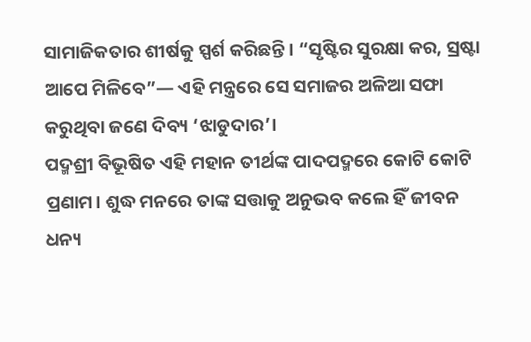ସାମାଜିକତାର ଶୀର୍ଷକୁ ସ୍ପର୍ଶ କରିଛନ୍ତି। “ସୃଷ୍ଟିର ସୁରକ୍ଷା କର, ସ୍ରଷ୍ଟା ଆପେ ମିଳିବେ”— ଏହି ମନ୍ତ୍ରରେ ସେ ସମାଜର ଅଳିଆ ସଫା କରୁଥିବା ଜଣେ ଦିବ୍ୟ ‘ଝାଡୁଦାର’।
ପଦ୍ମଶ୍ରୀ ବିଭୂଷିତ ଏହି ମହାନ ତୀର୍ଥଙ୍କ ପାଦପଦ୍ମରେ କୋଟି କୋଟି ପ୍ରଣାମ। ଶୁଦ୍ଧ ମନରେ ତାଙ୍କ ସତ୍ତାକୁ ଅନୁଭବ କଲେ ହିଁ ଜୀବନ ଧନ୍ୟ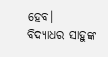ହେବ।
ବିଦ୍ୟାଧର ସାହୁଙ୍କ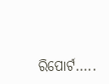ରିପୋର୍ଟ…..